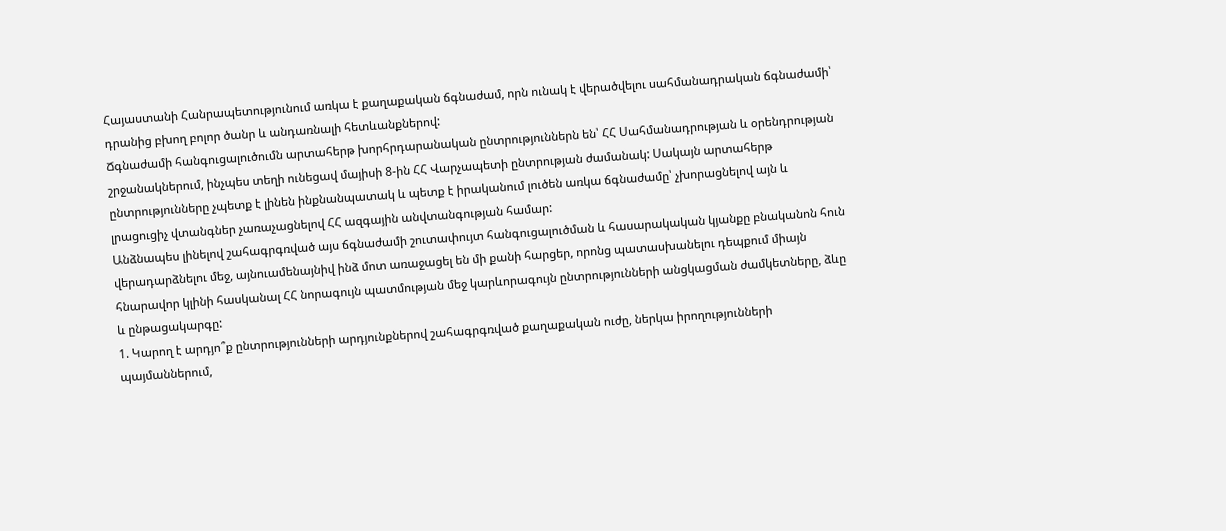Հայաստանի Հանրապետությունում առկա է քաղաքական ճգնաժամ, որն ունակ է վերածվելու սահմանադրական ճգնաժամի՝ դրանից բխող բոլոր ծանր և անդառնալի հետևանքներով:
Ճգնաժամի հանգուցալուծումն արտահերթ խորհրդարանական ընտրություններն են՝ ՀՀ Սահմանադրության և օրենդրության շրջանակներում, ինչպես տեղի ունեցավ մայիսի 8-ին ՀՀ Վարչապետի ընտրության ժամանակ: Սակայն արտահերթ ընտրությունները չպետք է լինեն ինքնանպատակ և պետք է իրականում լուծեն առկա ճգնաժամը՝ չխորացնելով այն և լրացուցիչ վտանգներ չառաչացնելով ՀՀ ազգային անվտանգության համար:
Անձնապես լինելով շահագրգռված այս ճգնաժամի շուտափույտ հանգուցալուծման և հասարակական կյանքը բնականոն հուն վերադարձնելու մեջ, այնուամենայնիվ ինձ մոտ առաջացել են մի քանի հարցեր, որոնց պատասխանելու դեպքում միայն հնարավոր կլինի հասկանալ ՀՀ նորագույն պատմության մեջ կարևորագույն ընտրությունների անցկացման ժամկետները, ձևը և ընթացակարգը:
1. Կարող է արդյո՞ք ընտրությունների արդյունքներով շահագրգռված քաղաքական ուժը, ներկա իրողությունների պայմաններում,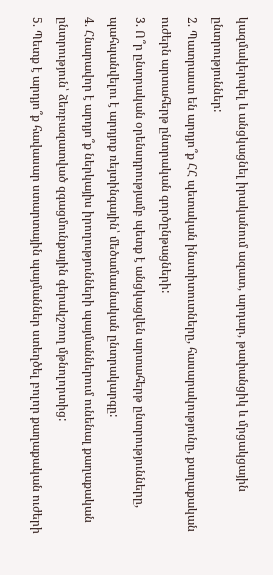կազմակերպել և անցկացնել իրականում ազատ, արդար, թափանցիկ և մրցակցային ընտրություններ:
2. Պատրաստ են արդյո՞ք ՀՀ պետական ինստիտուտները, հասարակությունը, քաղաքական ուժերն արտահերթ ընտրական գործընթացների:
3. Ո՞ր ընտրական օրենսդրությամբ պետք է անցկացվեն արտահերթ ընտրությունները, պահպանվելու է արդյոք ռեյտինգային՝ մեծամասնական ընտրակարգը:
4. Հնարավոր է արդյո՞ք ներկայիս իրողությունների պայմաններում ունենալ քաղաքական ընտրություն՝ ձեռբազատված զգացմունքային գերակշռող մթնոլորտից:
5. Պետք է արդյո՞ք հավասար ստարտային պայմաններ ստեղծել բոլոր քաղաքական ուժերի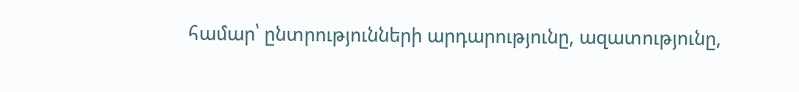համար՝ ընտրությունների արդարությունը, ազատությունը,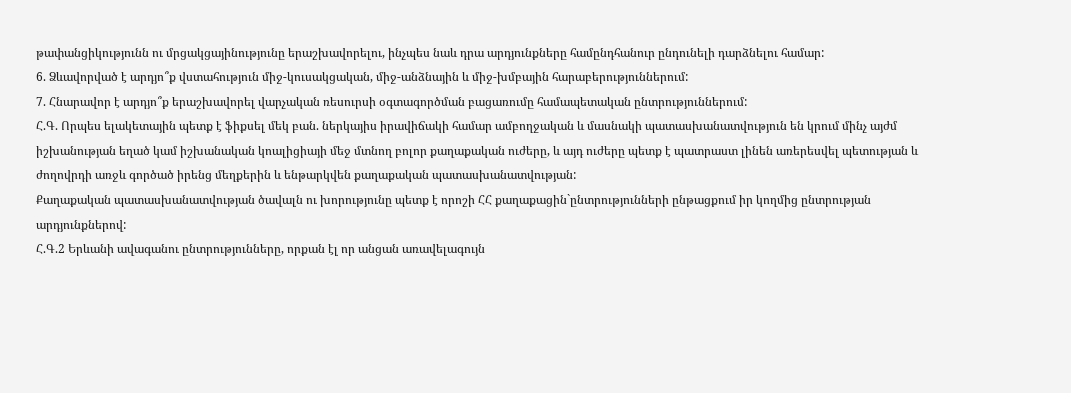թափանցիկությունն ու մրցակցայինությունը երաշխավորելու, ինչպես նաև դրա արդյունքները համընդհանուր ընդունելի դարձնելու համար:
6. Ձևավորված է արդյո՞ք վստահություն միջ-կուսակցական, միջ-անձնային և միջ-խմբային հարաբերություններում:
7. Հնարավոր է արդյո՞ք երաշխավորել վարչական ռեսուրսի օգտագործման բացառումը համապետական ընտրություններում:
Հ.Գ. Որպես ելակետային պետք է ֆիքսել մեկ բան. ներկայիս իրավիճակի համար ամբողջական և մասնակի պատասխանատվություն են կրում մինչ այժմ իշխանության եղած կամ իշխանական կոալիցիայի մեջ մտնող բոլոր քաղաքական ուժերը, և այդ ուժերը պետք է պատրաստ լինեն առերեսվել պետության և ժողովրդի առջև գործած իրենց մեղքերին և ենթարկվեն քաղաքական պատասխանատվության:
Քաղաքական պատասխանատվության ծավալն ու խորությունը պետք է որոշի ՀՀ քաղաքացին`ընտրությունների ընթացքում իր կողմից ընտրության արդյունքներով:
Հ.Գ.2 Երևանի ավագանու ընտրությունները, որքան էլ որ անցան առավելագույն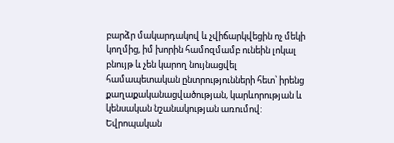բարձր մակարդակով և չվիճարկվեցին ոչ մեկի կողմից, իմ խորին համոզմամբ ունեին լոկալ բնույթ և չեն կարող նույնացվել համապետական ընտրությունների հետ՝ իրենց քաղաքականացվածության, կարևորության և կենսական նշանակության առումով:
Եվրոպական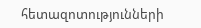հետազոտությունների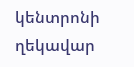կենտրոնի ղեկավար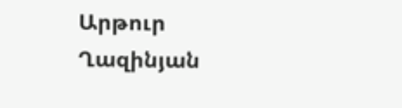Արթուր Ղազինյան